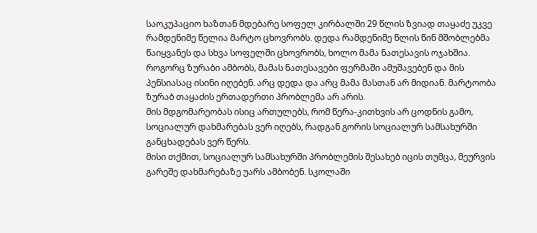საოკუპაციო ხაზთან მდებარე სოფელ კირბალში 29 წლის ზვიად თაყაძე უკვე რამდენიმე წელია მარტო ცხოვრობს. დედა რამდენიმე წლის წინ მშობლებმა წაიყვანეს და სხვა სოფელში ცხოვრობს, ხოლო მამა ნათესავის ოჯახშია.
როგორც ზურაბი ამბობს, მამას ნათესავები ფერმაში ამუშავებენ და მის პენსიასაც ისინი იღებენ. არც დედა და არც მამა მასთან არ მიდიან. მარტოობა ზურაბ თაყაძის ერთადერთი პრობლემა არ არის.
მის მდგომარეობას ისიც ართულებს, რომ წერა-კითხვის არ ცოდნის გამო, სოციალურ დახმარებას ვერ იღებს, რადგან გორის სოციალურ სამსახურში განცხადებას ვერ წერს.
მისი თქმით, სოციალურ სამსახურში პრობლემის შესახებ იცის თუმცა, მეურვის გარეშე დახმარებაზე უარს ამბობენ. სკოლაში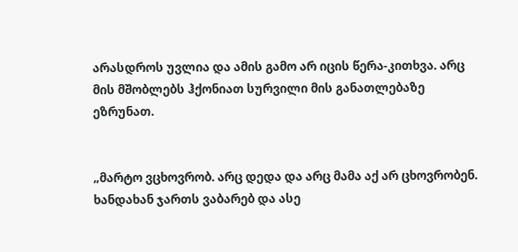არასდროს უვლია და ამის გამო არ იცის წერა-კითხვა. არც მის მშობლებს ჰქონიათ სურვილი მის განათლებაზე ეზრუნათ.


„მარტო ვცხოვრობ. არც დედა და არც მამა აქ არ ცხოვრობენ. ხანდახან ჯართს ვაბარებ და ასე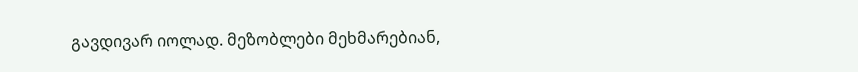გავდივარ იოლად. მეზობლები მეხმარებიან,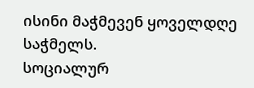ისინი მაჭმევენ ყოველდღე საჭმელს.
სოციალურ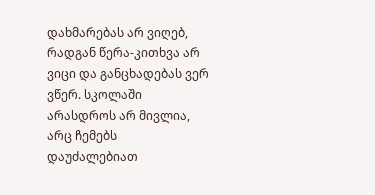დახმარებას არ ვიღებ, რადგან წერა-კითხვა არ ვიცი და განცხადებას ვერ ვწერ. სკოლაში არასდროს არ მივლია, არც ჩემებს დაუძალებიათ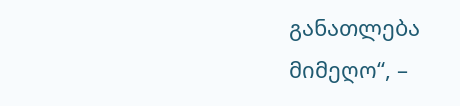განათლება მიმეღო“, –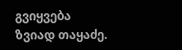გვიყვება ზვიად თაყაძე.